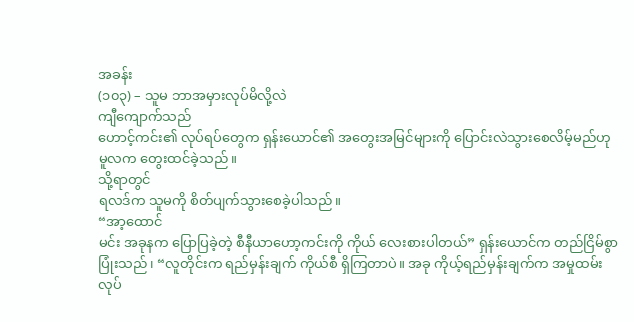အခန်း
(၁၀၃) – သူမ ဘာအမှားလုပ်မိလို့လဲ
ကျီကျောက်သည်
ဟောင့်ကင်း၏ လုပ်ရပ်တွေက ရှန်းယောင်၏ အတွေးအမြင်များကို ပြောင်းလဲသွားစေလိမ့်မည်ဟု
မူလက တွေးထင်ခဲ့သည်။
သို့ရာတွင်
ရလဒ်က သူမကို စိတ်ပျက်သွားစေခဲ့ပါသည်။
“အာ့ထောင်
မင်း အခုနက ပြောပြခဲ့တဲ့ စီနီယာဟော့ကင်းကို ကိုယ် လေးစားပါတယ်” ရှန်းယောင်က တည်ငြိမ်စွာ
ပြုံးသည်၊ “လူတိုင်းက ရည်မှန်းချက် ကိုယ်စီ ရှိကြတာပဲ။ အခု ကိုယ့်ရည်မှန်းချက်က အမှုထမ်း
လုပ်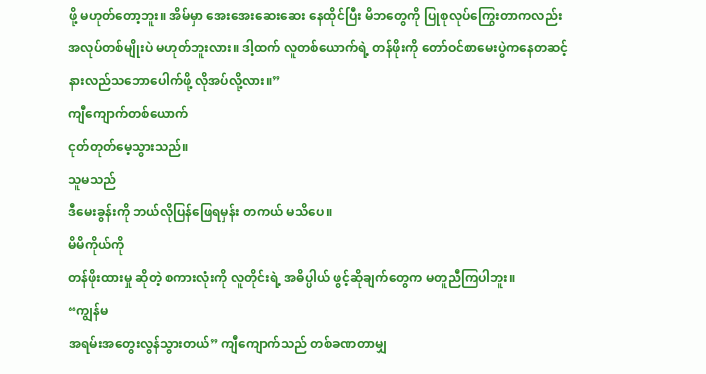ဖို့ မဟုတ်တော့ဘူး။ အိမ်မှာ အေးအေးဆေးဆေး နေထိုင်ပြီး မိဘတွေကို ပြုစုလုပ်ကြွေးတာကလည်း
အလုပ်တစ်မျိုးပဲ မဟုတ်ဘူးလား။ ဒါ့ထက် လူတစ်ယောက်ရဲ့ တန်ဖိုးကို တော်ဝင်စာမေးပွဲကနေတဆင့်
နားလည်သဘောပေါက်ဖို့ လိုအပ်လို့လား။”
ကျီကျောက်တစ်ယောက်
ငုတ်တုတ်မေ့သွားသည်။
သူမသည်
ဒီမေးခွန်းကို ဘယ်လိုပြန်ဖြေရမှန်း တကယ် မသိပေ။
မိမိကိုယ်ကို
တန်ဖိုးထားမှု ဆိုတဲ့ စကားလုံးကို လူတိုင်းရဲ့ အဓိပ္ပါယ် ဖွင့်ဆိုချက်တွေက မတူညီကြပါဘူး။
“ကျွန်မ
အရမ်းအတွေးလွန်သွားတယ်” ကျီကျောက်သည် တစ်ခဏတာမျှ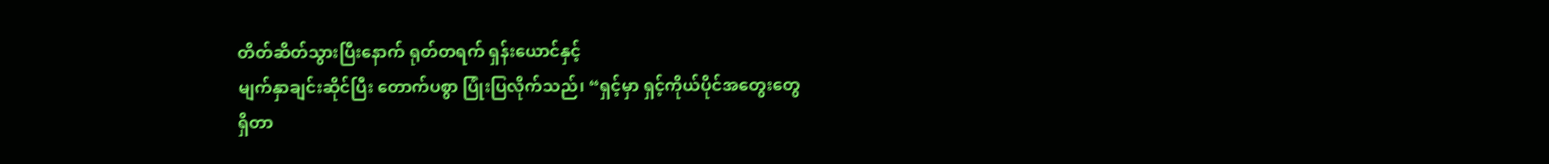တိတ်ဆိတ်သွားပြီးနောက် ရုတ်တရက် ရှန်းယောင်နှင့်
မျက်နှာချင်းဆိုင်ပြီး တောက်ပစွာ ပြုံးပြလိုက်သည်၊ “ရှင့်မှာ ရှင့်ကိုယ်ပိုင်အတွေးတွေ
ရှိတာ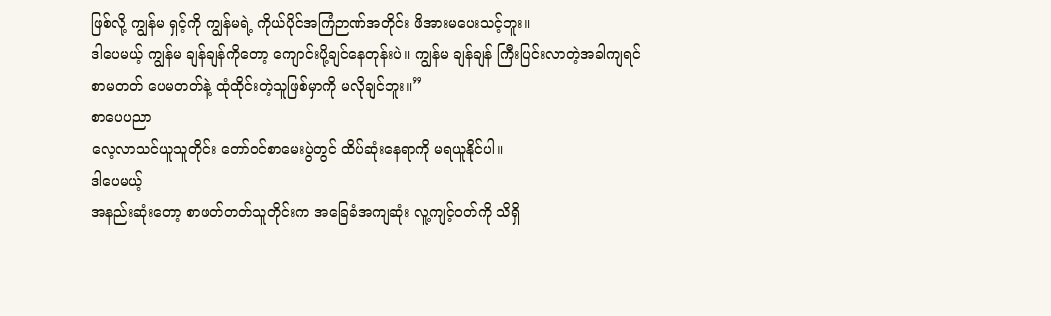ဖြစ်လို့ ကျွန်မ ရှင့်ကို ကျွန်မရဲ့ ကိုယ်ပိုင်အကြံဉာဏ်အတိုင်း ဖိအားမပေးသင့်ဘူး။
ဒါပေမယ့် ကျွန်မ ချန်ချန်ကိုတော့ ကျောင်းပို့ချင်နေတုန်းပဲ။ ကျွန်မ ချန်ချန် ကြီးပြင်းလာတဲ့အခါကျရင်
စာမတတ် ပေမတတ်နဲ့ ထုံထိုင်းတဲ့သူဖြစ်မှာကို မလိုချင်ဘူး။”
စာပေပညာ
လေ့လာသင်ယူသူတိုင်း တော်ဝင်စာမေးပွဲတွင် ထိပ်ဆုံးနေရာကို မရယူနိုင်ပါ။
ဒါပေမယ့်
အနည်းဆုံးတော့ စာဖတ်တတ်သူတိုင်းက အခြေခံအကျဆုံး လူ့ကျင့်ဝတ်ကို သိရှိ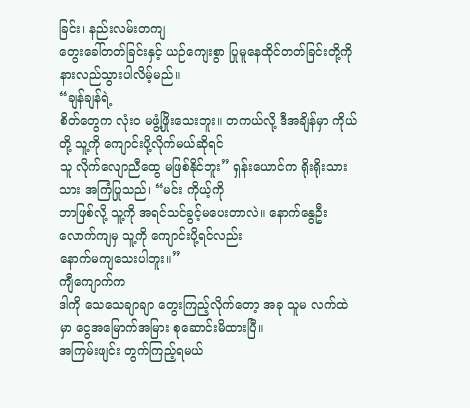ခြင်း၊ နည်းလမ်းတကျ
တွေးခေါ်တတ်ခြင်းနှင့် ယဉ်ကျေးစွာ ပြုမူနေထိုင်တတ်ခြင်းတို့ကို နားလည်သွားပါလိမ့်မည်။
“ချန်ချန်ရဲ့
စိတ်တွေက လုံးဝ မဖွံ့ဖြိုးသေးဘူး။ တကယ်လို့ ဒီအချိန်မှာ ကိုယ်တို့ သူ့ကို ကျောင်းပို့လိုက်မယ်ဆိုရင်
သူ လိုက်လျောညီထွေ မဖြစ်နိုင်ဘူး” ရှန်းယောင်က ရိုးရိုးသားသား အကြံပြုသည်၊ “မင်း ကိုယ့်ကို
ဘာဖြစ်လို့ သူ့ကို အရင်သင်ခွင့်မပေးတာလဲ။ နောက်နွေဦးလောက်ကျမှ သူ့ကို ကျောင်းပို့ရင်လည်း
နောက်မကျသေးပါဘူး။”
ကျီကျောက်က
ဒါကို သေသေချာချာ တွေးကြည့်လိုက်တော့ အခု သူမ လက်ထဲမှာ ငွေအမြောက်အမြား စုဆောင်းမိထားပြီ။
အကြမ်းဖျင်း တွက်ကြည့်ရမယ်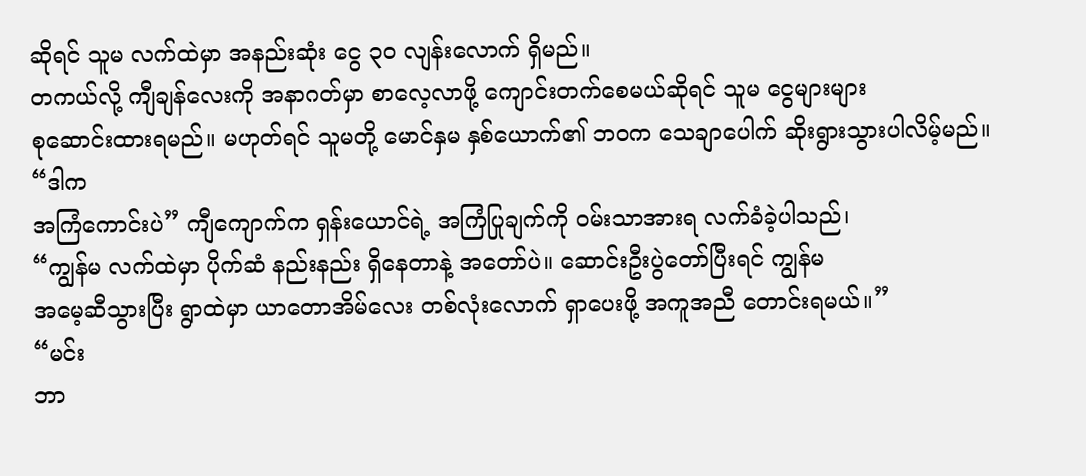ဆိုရင် သူမ လက်ထဲမှာ အနည်းဆုံး ငွေ ၃၀ လျန်းလောက် ရှိမည်။
တကယ်လို့ ကျီချန်လေးကို အနာဂတ်မှာ စာလေ့လာဖို့ ကျောင်းတက်စေမယ်ဆိုရင် သူမ ငွေများများ
စုဆောင်းထားရမည်။ မဟုတ်ရင် သူမတို့ မောင်နှမ နှစ်ယောက်၏ ဘဝက သေချာပေါက် ဆိုးရွားသွားပါလိမ့်မည်။
“ဒါက
အကြံကောင်းပဲ” ကျီကျောက်က ရှန်းယောင်ရဲ့ အကြံပြုချက်ကို ဝမ်းသာအားရ လက်ခံခဲ့ပါသည်၊
“ကျွန်မ လက်ထဲမှာ ပိုက်ဆံ နည်းနည်း ရှိနေတာနဲ့ အတော်ပဲ။ ဆောင်းဦးပွဲတော်ပြီးရင် ကျွန်မ
အမေ့ဆီသွားပြီး ရွာထဲမှာ ယာတောအိမ်လေး တစ်လုံးလောက် ရှာပေးဖို့ အကူအညီ တောင်းရမယ်။”
“မင်း
ဘာ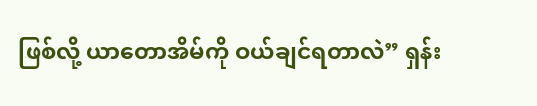ဖြစ်လို့ ယာတောအိမ်ကို ဝယ်ချင်ရတာလဲ” ရှန်း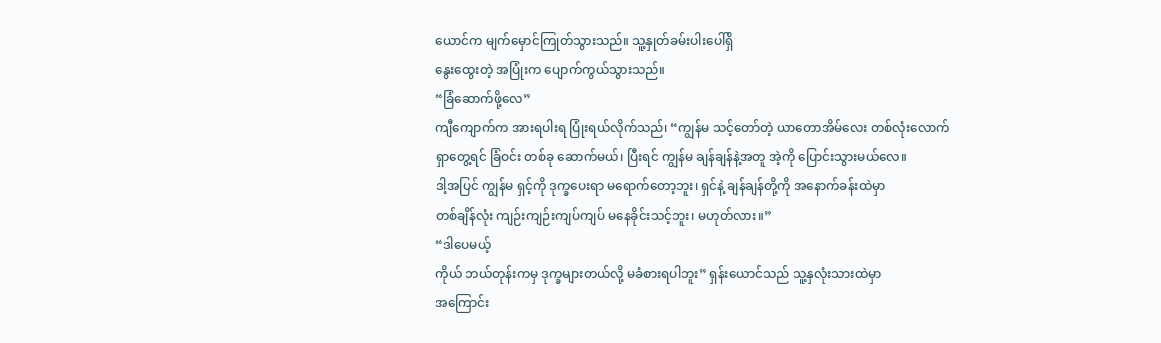ယောင်က မျက်မှောင်ကြုတ်သွားသည်။ သူ့နှုတ်ခမ်းပါးပေါ်ရှိ
နွေးထွေးတဲ့ အပြုံးက ပျောက်ကွယ်သွားသည်။
“ခြံဆောက်ဖို့လေ”
ကျီကျောက်က အားရပါးရ ပြုံးရယ်လိုက်သည်၊ “ကျွန်မ သင့်တော်တဲ့ ယာတောအိမ်လေး တစ်လုံးလောက်
ရှာတွေ့ရင် ခြံဝင်း တစ်ခု ဆောက်မယ်၊ ပြီးရင် ကျွန်မ ချန်ချန်နဲ့အတူ အဲ့ကို ပြောင်းသွားမယ်လေ။
ဒါ့အပြင် ကျွန်မ ရှင့်ကို ဒုက္ခပေးရာ မရောက်တော့ဘူး၊ ရှင်နဲ့ ချန်ချန်တို့ကို အနောက်ခန်းထဲမှာ
တစ်ချိန်လုံး ကျဉ်းကျဉ်းကျပ်ကျပ် မနေခိုင်းသင့်ဘူး၊ မဟုတ်လား။”
“ဒါပေမယ့်
ကိုယ် ဘယ်တုန်းကမှ ဒုက္ခများတယ်လို့ မခံစားရပါဘူး” ရှန်းယောင်သည် သူ့နှလုံးသားထဲမှာ
အကြောင်း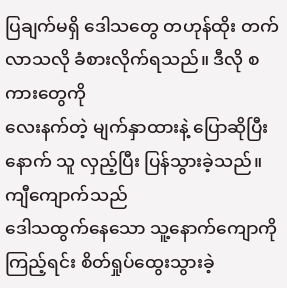ပြချက်မရှိ ဒေါသတွေ တဟုန်ထိုး တက်လာသလို ခံစားလိုက်ရသည်။ ဒီလို စကားတွေကို
လေးနက်တဲ့ မျက်နှာထားနဲ့ ပြောဆိုပြီးနောက် သူ လှည့်ပြီး ပြန်သွားခဲ့သည်။
ကျီကျောက်သည်
ဒေါသထွက်နေသော သူ့နောက်ကျောကိုကြည့်ရင်း စိတ်ရှုပ်ထွေးသွားခဲ့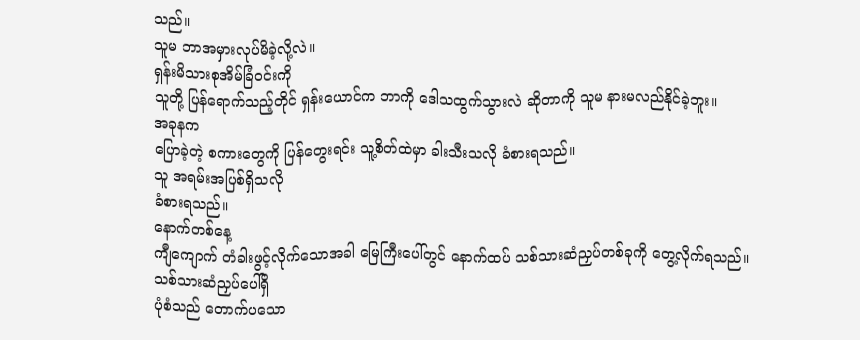သည်။
သူမ ဘာအမှားလုပ်မိခဲ့လို့လဲ။
ရှန်းမိသားစုအိမ်ခြံဝင်းကို
သူတို့ ပြန်ရောက်သည့်တိုင် ရှန်းယောင်က ဘာကို ဒေါသထွက်သွားလဲ ဆိုတာကို သူမ နားမလည်နိုင်ခဲ့ဘူး။
အခုနက
ပြောခဲ့တဲ့ စကားတွေကို ပြန်တွေးရင်း သူ့စိတ်ထဲမှာ ခါးသီးသလို ခံစားရသည်။
သူ အရမ်းအပြစ်ရှိသလို
ခံစားရသည်။
နောက်တစ်နေ့
ကျီကျောက် တံခါးဖွင့်လိုက်သောအခါ မြေကြီးပေါ်တွင် နောက်ထပ် သစ်သားဆံညှပ်တစ်ခုကို တွေ့လိုက်ရသည်။
သစ်သားဆံညှပ်ပေါ်ရှိ
ပုံစံသည် တောက်ပသော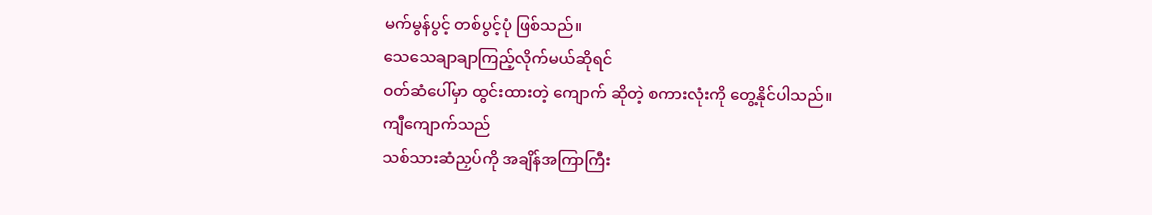မက်မွန်ပွင့် တစ်ပွင့်ပုံ ဖြစ်သည်။
သေသေချာချာကြည့်လိုက်မယ်ဆိုရင်
ဝတ်ဆံပေါ်မှာ ထွင်းထားတဲ့ ကျောက် ဆိုတဲ့ စကားလုံးကို တွေ့နိုင်ပါသည်။
ကျီကျောက်သည်
သစ်သားဆံညှပ်ကို အချိန်အကြာကြီး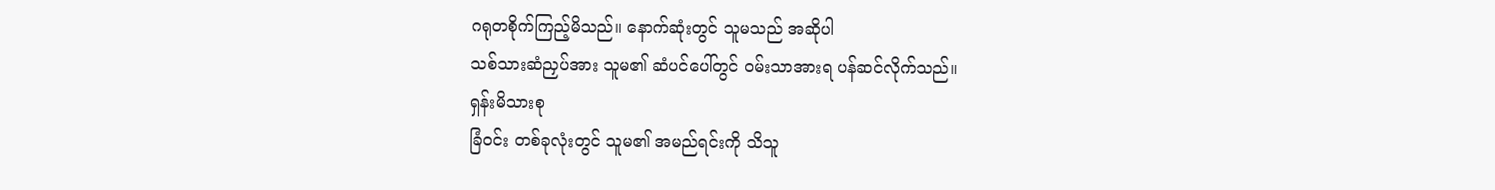ဂရုတစိုက်ကြည့်မိသည်။ နောက်ဆုံးတွင် သူမသည် အဆိုပါ
သစ်သားဆံညှပ်အား သူမ၏ ဆံပင်ပေါ်တွင် ဝမ်းသာအားရ ပန်ဆင်လိုက်သည်။
ရှန်းမိသားစု
ခြံဝင်း တစ်ခုလုံးတွင် သူမ၏ အမည်ရင်းကို သိသူ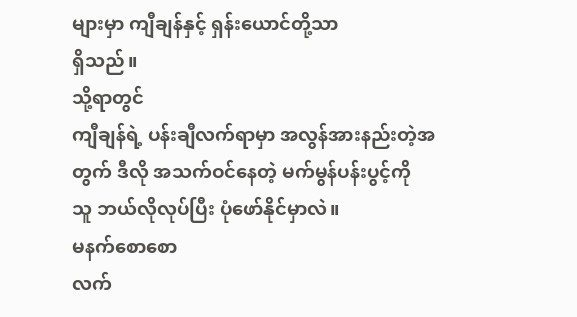များမှာ ကျီချန်နှင့် ရှန်းယောင်တို့သာ
ရှိသည်။
သို့ရာတွင်
ကျီချန်ရဲ့ ပန်းချီလက်ရာမှာ အလွန်အားနည်းတဲ့အတွက် ဒီလို အသက်ဝင်နေတဲ့ မက်မွန်ပန်းပွင့်ကို
သူ ဘယ်လိုလုပ်ပြီး ပုံဖော်နိုင်မှာလဲ။
မနက်စောစော
လက်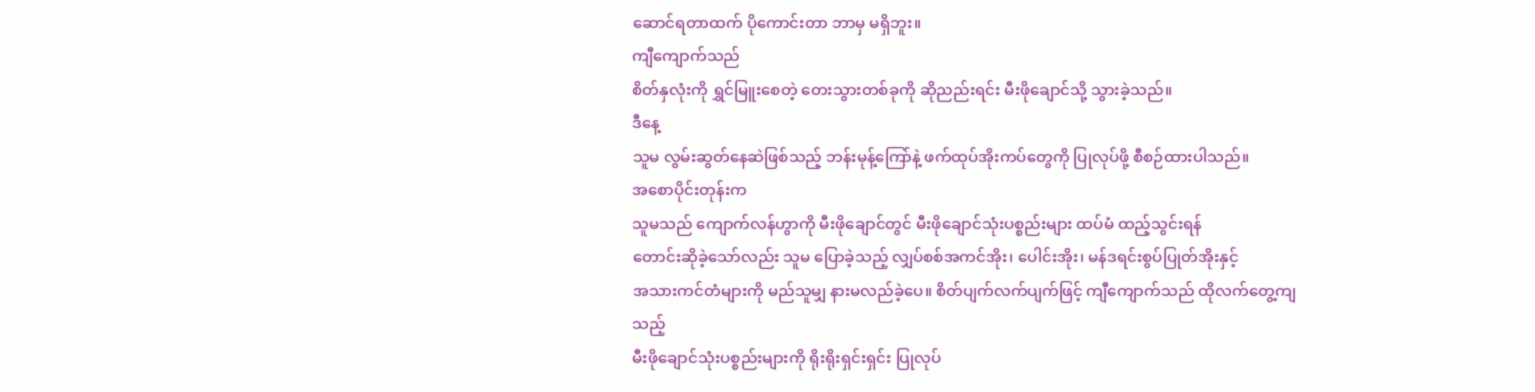ဆောင်ရတာထက် ပိုကောင်းတာ ဘာမှ မရှိဘူး။
ကျီကျောက်သည်
စိတ်နှလုံးကို ရွှင်မြူးစေတဲ့ တေးသွားတစ်ခုကို ဆိုညည်းရင်း မီးဖိုချောင်သို့ သွားခဲ့သည်။
ဒီနေ့
သူမ လွမ်းဆွတ်နေဆဲဖြစ်သည့် ဘန်းမုန့်ကြော်နဲ့ ဖက်ထုပ်အိုးကပ်တွေကို ပြုလုပ်ဖို့ စီစဉ်ထားပါသည်။
အစောပိုင်းတုန်းက
သူမသည် ကျောက်လန်ဟွာကို မီးဖိုချောင်တွင် မီးဖိုချောင်သုံးပစ္စည်းများ ထပ်မံ ထည့်သွင်းရန်
တောင်းဆိုခဲ့သော်လည်း သူမ ပြောခဲ့သည့် လျှပ်စစ်အကင်အိုး၊ ပေါင်းအိုး၊ မန်ဒရင်းစွပ်ပြုတ်အိုးနှင့်
အသားကင်တံများကို မည်သူမျှ နားမလည်ခဲ့ပေ။ စိတ်ပျက်လက်ပျက်ဖြင့် ကျီကျောက်သည် ထိုလက်တွေ့ကျသည့်
မီးဖိုချောင်သုံးပစ္စည်းများကို ရိုးရိုးရှင်းရှင်း ပြုလုပ်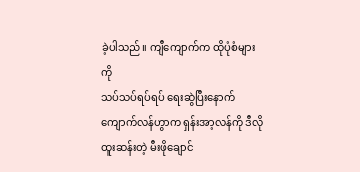ခဲ့ပါသည်။ ကျီကျောက်က ထိုပုံစံများကို
သပ်သပ်ရပ်ရပ် ရေးဆွဲပြီးနောက် ကျောက်လန်ဟွာက ရှန်းအာ့လန်ကို ဒီလို ထူးဆန်းတဲ့ မီးဖိုချောင်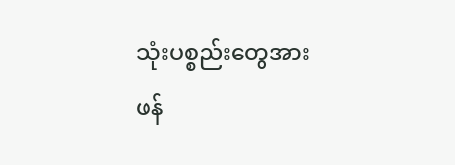သုံးပစ္စည်းတွေအား
ဖန်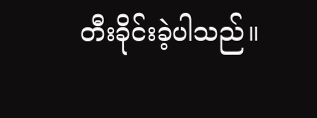တီးခိုင်းခဲ့ပါသည်။